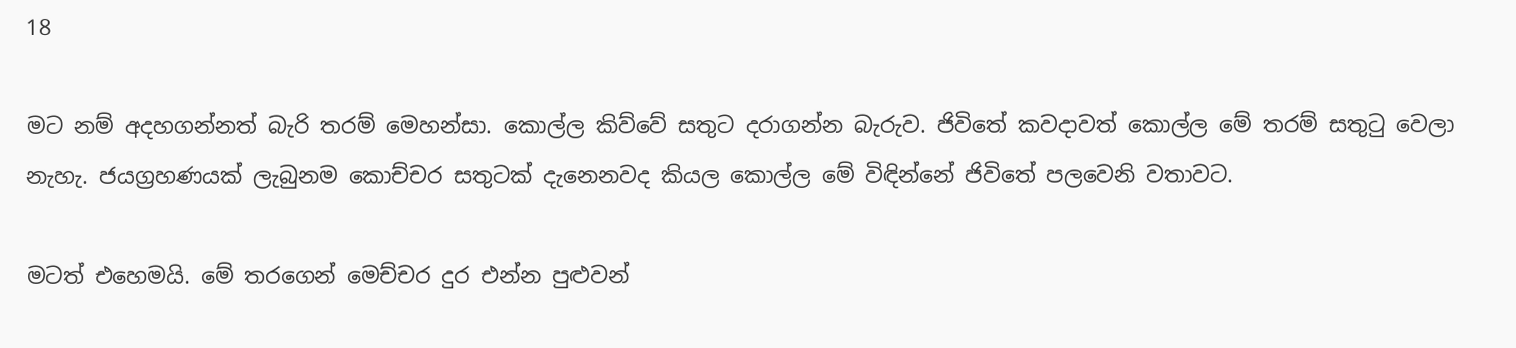18

මට නම් අදහගන්නත් බැරි තරම් මෙහන්සා. කොල්ල කිව්වේ සතුට දරාගන්න බැරුව. ජිවිතේ කවදාවත් කොල්ල මේ තරම් සතුටු වෙලා නැහැ. ජයග්‍රහණයක් ලැබුනම කොච්චර සතුටක් දැනෙනවද කියල කොල්ල මේ විඳින්නේ ජිවිතේ පලවෙනි වතාවට.

මටත් එහෙමයි. මේ තරගෙන් මෙච්චර දුර එන්න පුළුවන්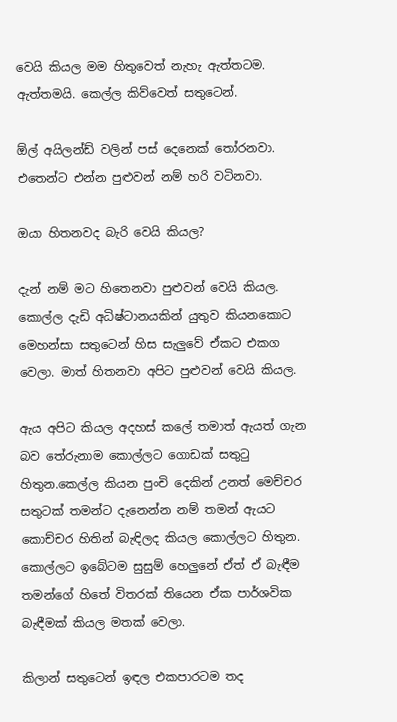වෙයි කියල මම හිතුවෙත් නැහැ ඇත්තටම. ඇත්තමයි. කෙල්ල කිව්වෙත් සතුටෙන්.

ඕල් අයිලන්ඩ් වලින් පස් දෙනෙක් තෝරනවා. එතෙන්ට එන්න පුළුවන් නම් හරි වටිනවා.

ඔයා හිතනවද බැරි වෙයි කියල?

දැන් නම් මට හිතෙනවා පුළුවන් වෙයි කියල. කොල්ල දැඩි අධිෂ්ටානයකින් යුතුව කියනකොට මෙහන්සා සතුටෙන් හිස සැලුවේ ඒකට එකග වෙලා. මාත් හිතනවා අපිට පුළුවන් වෙයි කියල.

ඇය අපිට කියල අදහස් කලේ තමාත් ඇයත් ගැන බව තේරුනාම කොල්ලට ගොඩක් සතුටු හිතුන.කෙල්ල කියන පුංචි දෙකින් උනත් මෙච්චර සතුටක් තමන්ට දැනෙන්න නම් තමන් ඇයට කොච්චර හිතින් බැඳිලද කියල කොල්ලට හිතුන. කොල්ලට ඉබේටම සුසුම් හෙලුනේ ඒත් ඒ බැඳීම තමන්ගේ හිතේ විතරක් තියෙන ඒක පාර්ශවික බැඳීමක් කියල මතක් වෙලා.

කිලාන් සතුටෙන් ඉඳල එකපාරටම තද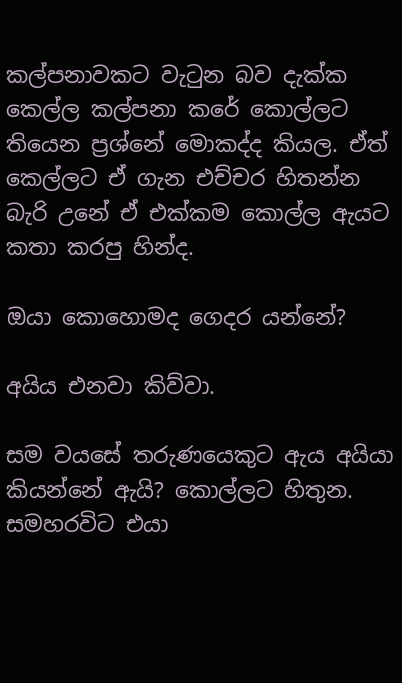කල්පනාවකට වැටුන බව දැක්ක කෙල්ල කල්පනා කරේ කොල්ලට තියෙන ප්‍රශ්නේ මොකද්ද කියල. ඒත් කෙල්ලට ඒ ගැන එච්චර හිතන්න බැරි උනේ ඒ එක්කම කොල්ල ඇයට කතා කරපු හින්ද.

ඔයා කොහොමද ගෙදර යන්නේ?

අයිය එනවා කිව්වා.

සම වයසේ තරුණයෙකුට ඇය අයියා කියන්නේ ඇයි? කොල්ලට හිතුන. සමහරවිට එයා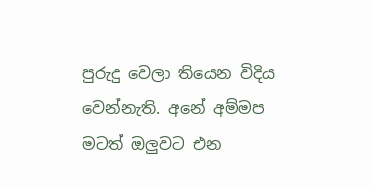පුරුදු වෙලා තියෙන විදිය වෙන්නැති. අනේ අම්මප මටත් ඔලුවට එන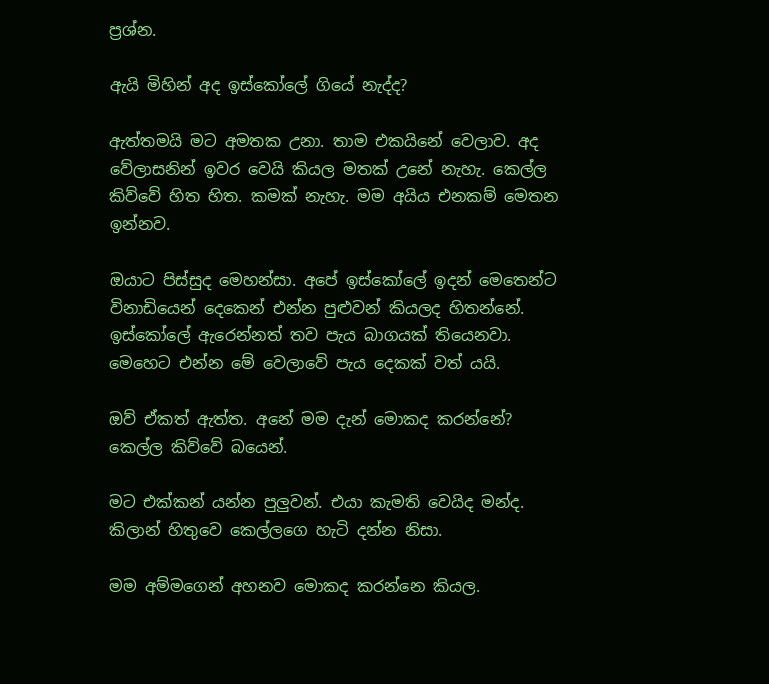ප්‍රශ්න.

ඇයි මිහින් අද ඉස්කෝලේ ගියේ නැද්ද?

ඇත්තමයි මට අමතක උනා. තාම එකයිනේ වෙලාව. අද වේලාසනින් ඉවර වෙයි කියල මතක් උනේ නැහැ. කෙල්ල කිව්වේ හිත හිත. කමක් නැහැ. මම අයිය එනකම් මෙතන ඉන්නව.

ඔයාට පිස්සුද මෙහන්සා. අපේ ඉස්කෝලේ ඉදන් මෙතෙන්ට විනාඩියෙන් දෙකෙන් එන්න පුළුවන් කියලද හිතන්නේ. ඉස්කෝලේ ඇරෙන්නත් තව පැය බාගයක් තියෙනවා. මෙහෙට එන්න මේ වෙලාවේ පැය දෙකක් වත් යයි.

ඔව් ඒකත් ඇත්ත. අනේ මම දැන් මොකද කරන්නේ? කෙල්ල කිව්වේ බයෙන්.

මට එක්කන් යන්න පුලුවන්. එයා කැමති වෙයිද මන්ද. කිලාන් හිතුවෙ කෙල්ලගෙ හැටි දන්න නිසා.

මම අම්මගෙන් අහනව මොකද කරන්නෙ කියල.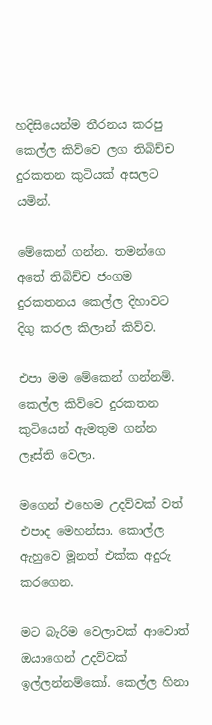හදිසියෙන්ම තීරනය කරපු කෙල්ල කිව්වෙ ලග තිබිච්ච දුරකතන කුටියක් අසලට යමින්.

මේකෙන් ගන්න. තමන්ගෙ අතේ තිබිච්ච ජංගම දුරකතනය කෙල්ල දිහාවට දිගු කරල කිලාන් කිව්ව.

එපා මම මේකෙන් ගන්නම්. කෙල්ල කිව්වෙ දුරකතන කුටියෙන් ඇමතුම ගන්න ලෑස්ති වෙලා.

මගෙන් එහෙම උදව්වක් වත් එපාද මෙහන්සා. කොල්ල ඇහුවෙ මූනත් එක්ක අදුරු කරගෙන.

මට බැරිම වෙලාවක් ආවොත් ඔයාගෙන් උදව්වක් ඉල්ලන්නම්කෝ. කෙල්ල හිනා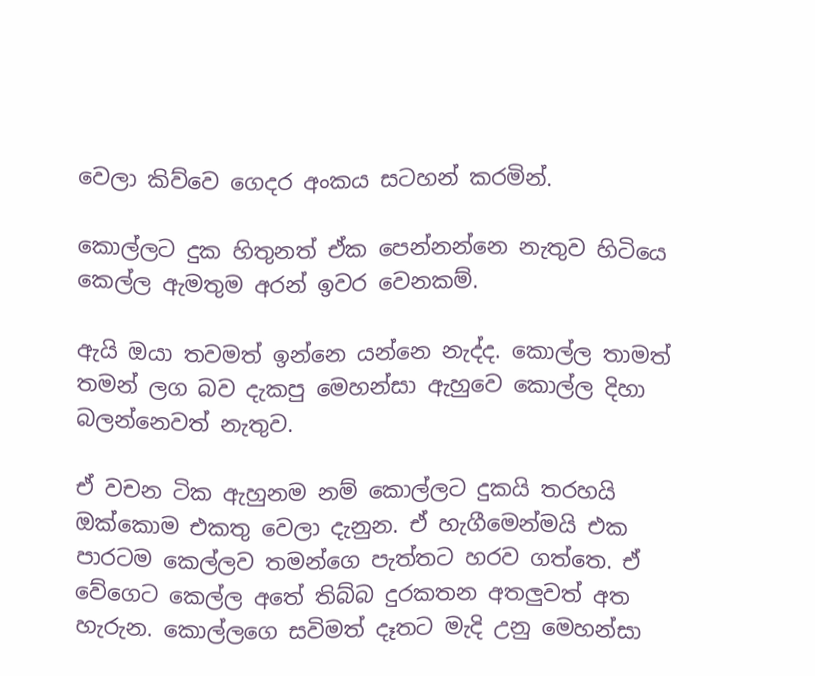වෙලා කිව්වෙ ගෙදර අංකය සටහන් කරමින්.

කොල්ලට දුක හිතුනත් ඒක පෙන්නන්නෙ නැතුව හිටියෙ කෙල්ල ඇමතුම අරන් ඉවර වෙනකම්.

ඇයි ඔයා තවමත් ඉන්නෙ යන්නෙ නැද්ද. කොල්ල තාමත් තමන් ලග බව දැකපු මෙහන්සා ඇහුවෙ කොල්ල දිහා බලන්නෙවත් නැතුව.

ඒ වචන ටික ඇහුනම නම් කොල්ලට දුකයි තරහයි ඔක්කොම එකතු වෙලා දැනුන. ඒ හැගීමෙන්මයි එක පාරටම කෙල්ලව තමන්ගෙ පැත්තට හරව ගත්තෙ. ඒ වේගෙට කෙල්ල අතේ තිබ්බ දුරකතන අතලුවත් අත හැරුන. කොල්ලගෙ සවිමත් දෑතට මැදි උනු මෙහන්සා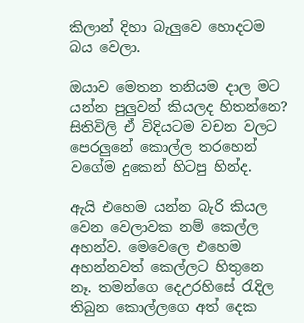කිලාන් දිහා බැලුවෙ හොදටම බය වෙලා.

ඔයාව මෙතන තනියම දාල මට යන්න පුලුවන් කියලද හිතන්නෙ? සිතිවිලි ඒ විදියටම වචන වලට පෙරලුනේ කොල්ල තරහෙන් වගේම දුකෙන් හිටපු හින්ද.

ඇයි එහෙම යන්න බැරි කියල වෙන වෙලාවක නම් කෙල්ල අහන්ව. මෙවෙලෙ එහෙම අහන්නවත් කෙල්ලට හිතුනෙ නෑ. තමන්ගෙ දෙඋරහිසේ රැදිල තිබුන කොල්ලගෙ අත් දෙක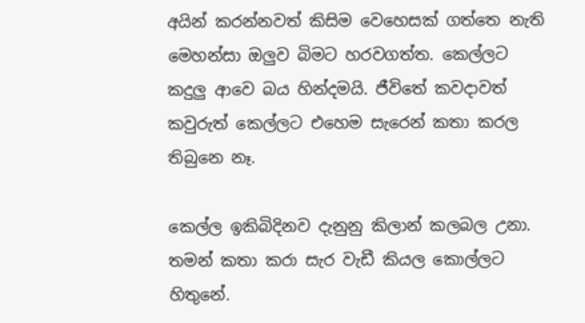අයින් කරන්නවත් කිසිම වෙහෙසක් ගත්තෙ නැති මෙහන්සා ඔලුව බිමට හරවගත්ත. කෙල්ලට කදුලු ආවෙ බය හින්දමයි. ජීවිතේ කවදාවත් කවුරුත් කෙල්ලට එහෙම සැරෙන් කතා කරල තිබුනෙ නෑ.

කෙල්ල ඉකිබිදිනව දැනුනු කිලාන් කලබල උනා. තමන් කතා කරා සැර වැඩී කියල කොල්ලට හිතුනේ.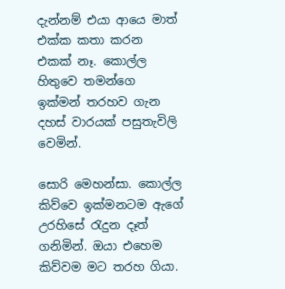දැන්නම් එයා ආයෙ මාත් එක්ක කතා කරන එකක් නෑ. කොල්ල හිතුවෙ තමන්ගෙ ඉක්මන් තරහව ගැන දහස් වාරයක් පසුතැවිලි වෙමින්.

සොරි මෙහන්සා. කොල්ල කිව්වෙ ඉක්මනටම ඇගේ උරහිසේ රැදුන දෑත් ගනිමින්. ඔයා එහෙම කිව්වම මට තරහ ගියා.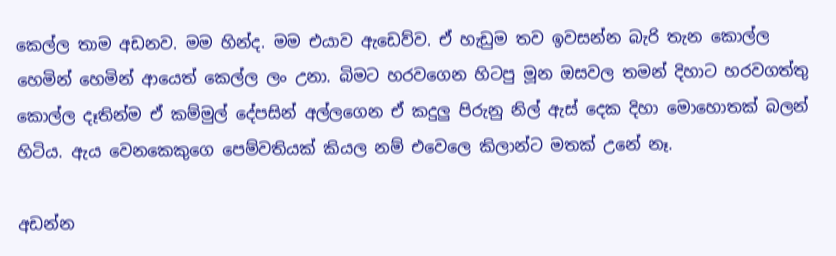කෙල්ල තාම අඩනව. මම හින්ද. මම එයාව ඇඩෙව්ව. ඒ හැඩුම තව ඉවසන්න බැරි තැන කොල්ල හෙමින් හෙමින් ආයෙත් කෙල්ල ලං උනා. බිමට හරවගෙන හිටපු මූන ඔසවල තමන් දිහාට හරවගත්තු කොල්ල දෑතින්ම ඒ කම්මුල් දේපසින් අල්ලගෙන ඒ කදුලු පිරුනු නිල් ඇස් දෙක දිහා මොහොතක් බලන් හිටිය. ඇය වෙනකෙකුගෙ පෙම්වතියක් කියල නම් එවෙලෙ කිලාන්ට මතක් උනේ නෑ.

අඩන්න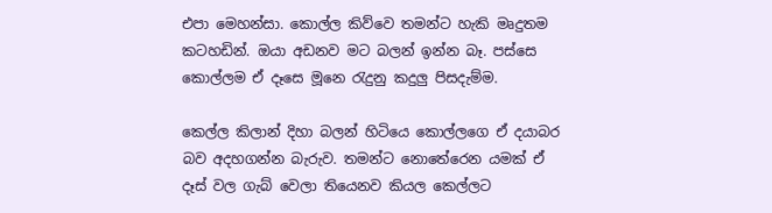එපා මෙහන්සා. කොල්ල කිව්වෙ තමන්ට හැකි මෘදුතම කටහඩින්. ඔයා අඩනව මට බලන් ඉන්න බෑ. පස්සෙ කොල්ලම ඒ දෑසෙ මූනෙ රැදුනු කදුලු පිසදැම්ම.

කෙල්ල කිලාන් දිහා බලන් හිටියෙ කොල්ලගෙ ඒ දයාබර බව අදහගන්න බැරුව. තමන්ට නොතේරෙන යමක් ඒ දෑස් වල ගැබ් වෙලා තියෙනව කියල කෙල්ලට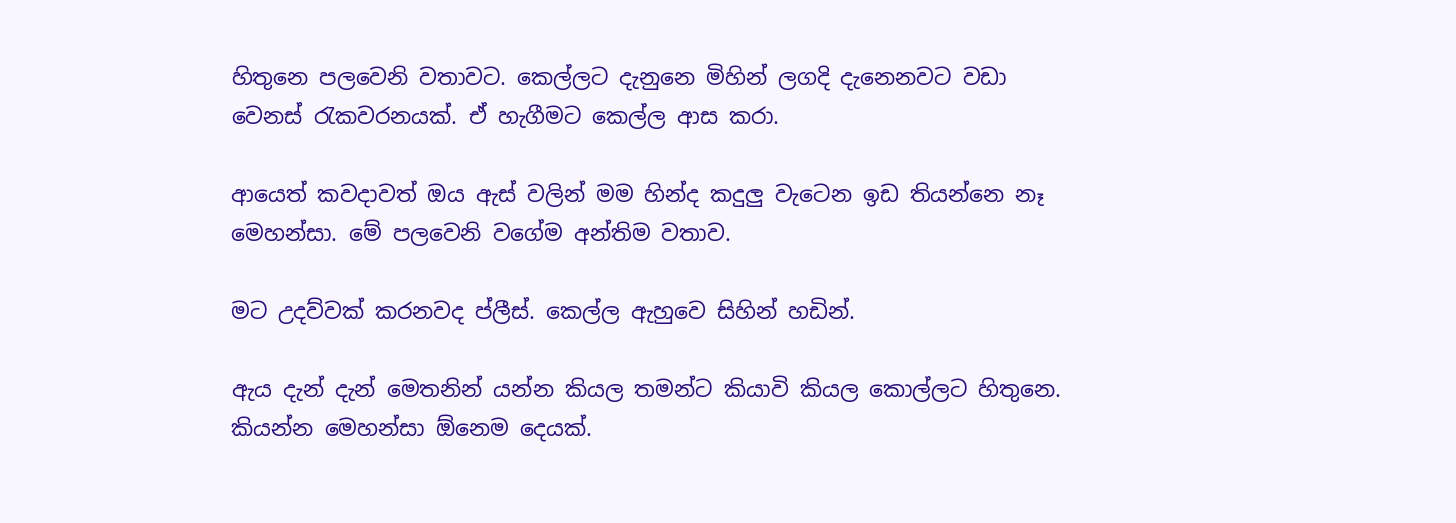හිතුනෙ පලවෙනි වතාවට. කෙල්ලට දැනුනෙ මිහින් ලගදි දැනෙනවට වඩා වෙනස් රැකවරනයක්. ඒ හැගීමට කෙල්ල ආස කරා.

ආයෙත් කවදාවත් ඔය ඇස් වලින් මම හින්ද කදුලු වැටෙන ඉඩ තියන්නෙ නෑ මෙහන්සා. මේ පලවෙනි වගේම අන්තිම වතාව.

මට උදව්වක් කරනවද ප්ලීස්. කෙල්ල ඇහුවෙ සිහින් හඩින්.

ඇය දැන් දැන් මෙතනින් යන්න කියල තමන්ට කියාවි කියල කොල්ලට හිතුනෙ. කියන්න මෙහන්සා ඕනෙම දෙයක්.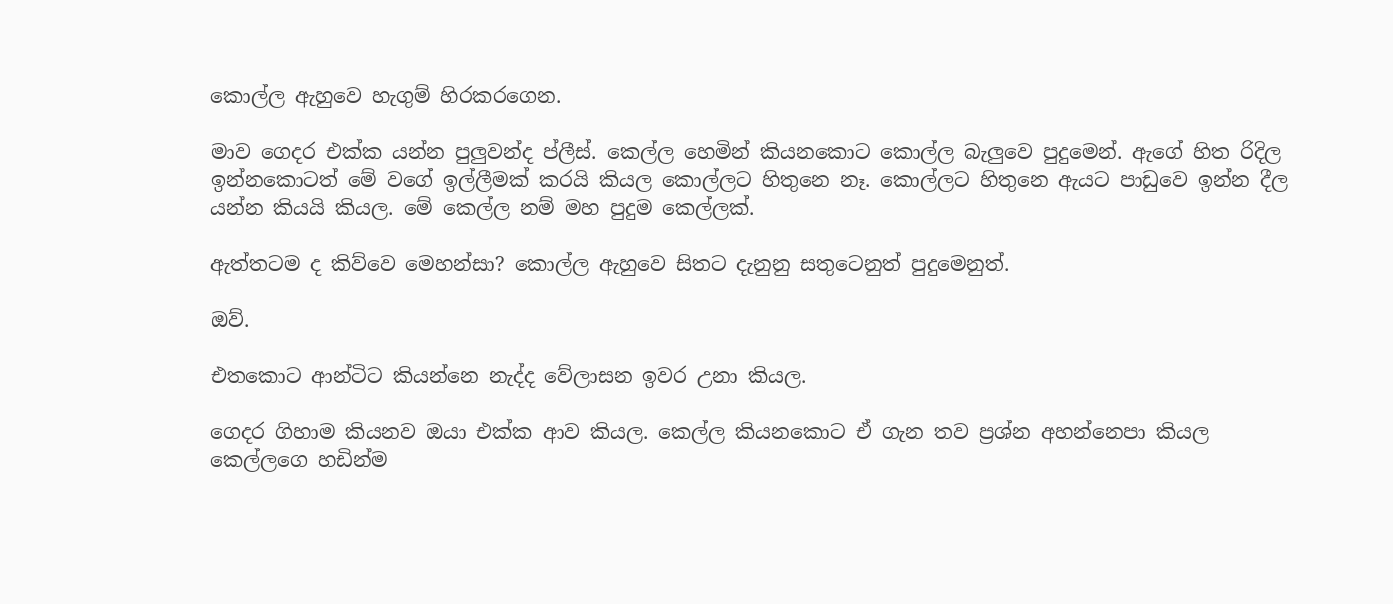කොල්ල ඇහුවෙ හැගුම් හිරකරගෙන.

මාව ගෙදර එක්ක යන්න පුලුවන්ද ප්ලීස්. කෙල්ල හෙමින් කියනකොට කොල්ල බැලුවෙ පුදුමෙන්. ඇගේ හිත රිදිල ඉන්නකොටත් මේ වගේ ඉල්ලීමක් කරයි කියල කොල්ලට හිතුනෙ නෑ. කොල්ලට හිතුනෙ ඇයට පාඩුවෙ ඉන්න දීල යන්න කියයි කියල. මේ කෙල්ල නම් මහ පුදුම කෙල්ලක්.

ඇත්තටම ද කිව්වෙ මෙහන්සා? කොල්ල ඇහුවෙ සිතට දැනුනු සතුටෙනුත් පුදුමෙනුත්.

ඔව්.

එතකොට ආන්ටිට කියන්නෙ නැද්ද වේලාසන ඉවර උනා කියල.

ගෙදර ගිහාම කියනව ඔයා එක්ක ආව කියල. කෙල්ල කියනකොට ඒ ගැන තව ප්‍රශ්න අහන්නෙපා කියල කෙල්ලගෙ හඩින්ම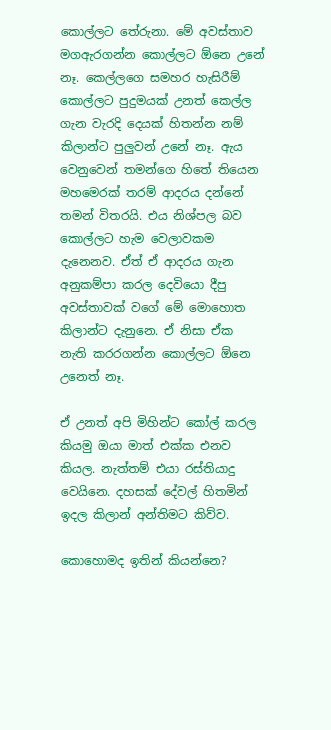කොල්ලට තේරුනා. මේ අවස්තාව මගඇරගන්න කොල්ලට ඕනෙ උනේ නෑ. කෙල්ලගෙ සමහර හැසිරීම් කොල්ලට පුදුමයක් උනත් කෙල්ල ගැන වැරදි දෙයක් හිතන්න නම් කිලාන්ට පුලුවන් උනේ නෑ. ඇය වෙනුවෙන් තමන්ගෙ හිතේ තියෙන මහමෙරක් තරම් ආදරය දන්නේ තමන් විතරයි. එය නිශ්පල බව කොල්ලට හැම වෙලාවකම දැනෙනව. ඒත් ඒ ආදරය ගැන අනුකම්පා කරල දෙවියො දීපු අවස්තාවක් වගේ මේ මොහොත කිලාන්ට දැනුනෙ. ඒ නිසා ඒක නැති කරරගන්න කොල්ලට ඕනෙ උනෙත් නෑ.

ඒ උනත් අපි මිහින්ට කෝල් කරල කියමු ඔයා මාත් එක්ක එනව කියල. නැත්තම් එයා රස්තියාදු වෙයිනෙ. දහසක් දේවල් හිතමින් ඉදල කිලාන් අන්තිමට කිව්ව.

කොහොමද ඉතින් කියන්නෙ?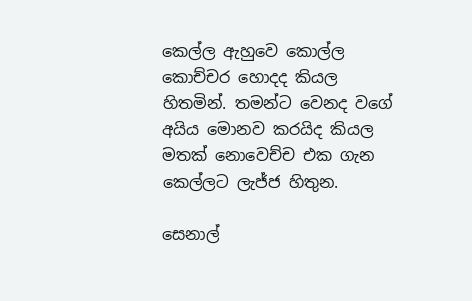කෙල්ල ඇහුවෙ කොල්ල කොච්චර හොදද කියල හිතමින්. තමන්ට වෙනද වගේ අයිය මොනව කරයිද කියල මතක් නොවෙච්ච එක ගැන කෙල්ලට ලැජ්ජ හිතුන.

සෙනාල්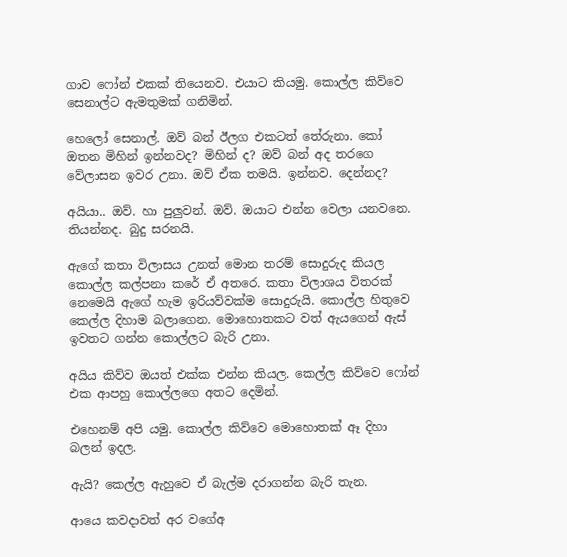ගාව ෆෝන් එකක් තියෙනව. එයාට කියමු. කොල්ල කිව්වෙ සෙනාල්ට ඇමතුමක් ගනිමින්.

හෙලෝ සෙනාල්. ඔව් බන් ඊලග එකටත් තේරුනා. කෝ ඔතන මිහින් ඉන්නවද? මිහින් ද? ඔව් බන් අද තරගෙ වේලාසන ඉවර උනා. ඔව් ඒක තමයි. ඉන්නව. දෙන්නද?

අයියා.. ඔව්. හා පුලුවන්. ඔව්. ඔයාට එන්න වෙලා යනවනෙ. තියන්නද. බුදු සරනයි.

ඇගේ කතා විලාසය උනත් මොන තරම් සොදුරුද කියල කොල්ල කල්පනා කරේ ඒ අතරෙ. කතා විලාශය විතරක් නෙමෙයි ඇගේ හැම ඉරියව්වක්ම සොදුරුයි. කොල්ල හිතුවෙ කෙල්ල දිහාම බලාගෙන. මොහොතකට වත් ඇයගෙන් ඇස් ඉවතට ගන්න කොල්ලට බැරි උනා.

අයිය කිව්ව ඔයත් එක්ක එන්න කියල. කෙල්ල කිව්වෙ ෆෝන් එක ආපහු කොල්ලගෙ අතට දෙමින්.

එහෙනම් අපි යමු. කොල්ල කිව්වෙ මොහොතක් ඈ දිහා බලන් ඉදල.

ඇයි? කෙල්ල ඇහුවෙ ඒ බැල්ම දරාගන්න බැරි තැන.

ආයෙ කවදාවත් අර වගේඅ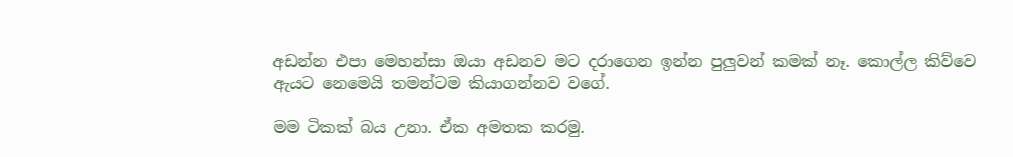අඩන්න එපා මෙහන්සා ඔයා අඩනව මට දරාගෙන ඉන්න පුලුවන් කමක් නෑ. කොල්ල කිව්වෙ ඇයට නෙමෙයි තමන්ටම කියාගන්නව වගේ.

මම ටිකක් බය උනා. ඒක අමතක කරමු.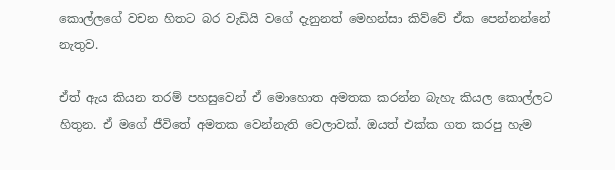කොල්ලගේ වචන හිතට බර වැඩියි වගේ දැනුනත් මෙහන්සා කිව්වේ ඒක පෙන්නන්නේ නැතුව.

ඒත් ඇය කියන තරම් පහසුවෙන් ඒ මොහොත අමතක කරන්න බැහැ කියල කොල්ලට හිතුන. ඒ මගේ ජීවිතේ අමතක වෙන්නැති වෙලාවක්. ඔයත් එක්ක ගත කරපු හැම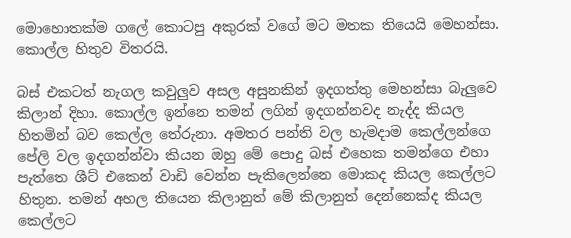මොහොතක්ම ගලේ කොටපු අකුරක් වගේ මට මතක තියෙයි මෙහන්සා. කොල්ල හිතුව විතරයි.

බස් එකටත් නැගල කවුලුව අසල අසුනකින් ඉදගත්තු මෙහන්සා බැලුවෙ කිලාන් දිහා. කොල්ල ඉන්නෙ තමන් ලගින් ඉදගන්නවද නැද්ද කියල හිතමින් බව කෙල්ල තේරුනා. අමතර පන්ති වල හැමදාම කෙල්ලන්ගෙ පේලි වල ඉදගන්න්වා කියන ඔහු මේ පොදු බස් එහෙක තමන්ගෙ එහා පැත්තෙ ශීට් එකෙන් වාඩි වෙන්න පැකිලෙන්නෙ මොකද කියල කෙල්ලට හිතුන. තමන් අහල තියෙන කිලානුත් මේ කිලානුත් දෙන්නෙක්ද කියල කෙල්ලට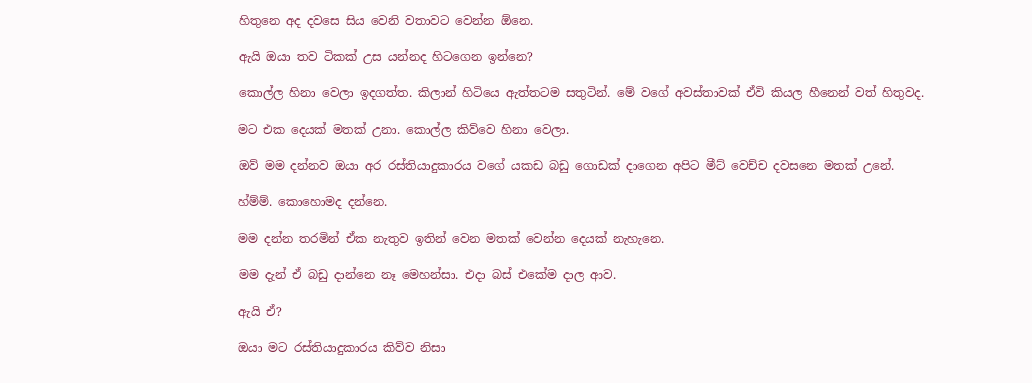හිතුනෙ අද දවසෙ සිය වෙනි වතාවට වෙන්න ඕනෙ.

ඇයි ඔයා තව ටිකක් උස යන්නද හිටගෙන ඉන්නෙ?

කොල්ල හිනා වෙලා ඉදගත්ත. කිලාන් හිටියෙ ඇත්තටම සතුටින්. මේ වගේ අවස්තාවක් ඒවි කියල හීනෙන් වත් හිතුවද.

මට එක දෙයක් මතක් උනා. කොල්ල කිව්වෙ හිනා වෙලා.

ඔව් මම දන්නව ඔයා අර රස්තියාදුකාරය වගේ යකඩ බඩු ගොඩක් දාගෙන අපිට මීට් වෙච්ච දවසනෙ මතක් උනේ.

හ්ම්ම්. කොහොමද දන්නෙ.

මම දන්න තරමින් ඒක නැතුව ඉතින් වෙන මතක් වෙන්න දෙයක් නැහැනෙ.

මම දැන් ඒ බඩු දාන්නෙ නෑ මෙහන්සා. එදා බස් එකේම දාල ආව.

ඇයි ඒ?

ඔයා මට රස්තියාදුකාරය කිව්ව නිසා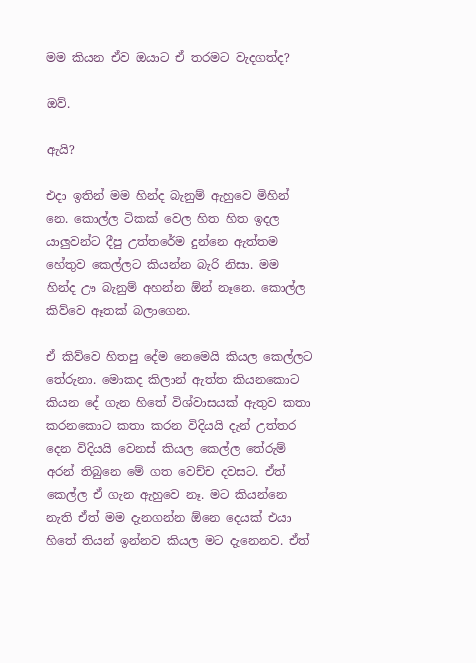මම කියන ඒව ඔයාට ඒ තරමට වැදගත්ද?

ඔව්.

ඇයි?

එදා ඉතින් මම හින්ද බැනුම් ඇහුවෙ මිහින් නෙ. කොල්ල ටිකක් වෙල හිත හිත ඉදල යාලුවන්ට දීපු උත්තරේම දුන්නෙ ඇත්තම හේතුව කෙල්ලට කියන්න බැරි නිසා. මම හින්ද ඌ බැනුම් අහන්න ඕන් නෑනෙ. කොල්ල කිව්වෙ ඈතක් බලාගෙන.

ඒ කිව්වෙ හිතපු දේම නෙමෙයි කියල කෙල්ලට තේරුනා. මොකද කිලාන් ඇත්ත කියනකොට කියන දේ ගැන හිතේ විශ්වාසයක් ඇතුව කතා කරනකොට කතා කරන විදියයි දැන් උත්තර දෙන විදියයි වෙනස් කියල කෙල්ල තේරුම් අරන් තිබුනෙ මේ ගත වෙච්ච දවසට. ඒත් කෙල්ල ඒ ගැන ඇහුවෙ නෑ. මට කියන්නෙ නැති ඒත් මම දැනගන්න ඕනෙ දෙයක් එයා හිතේ තියන් ඉන්නව කියල මට දැනෙනව. ඒත්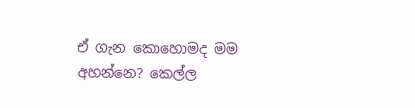ඒ ගැන කොහොමද මම අහන්නෙ? කෙල්ල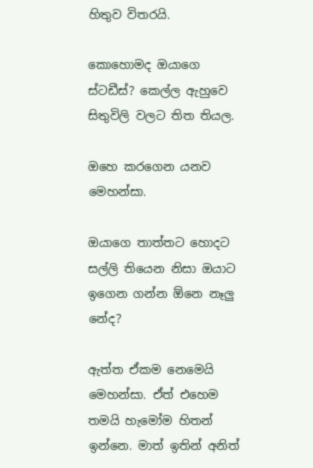හිතුව විතරයි.

කොහොමද ඔයාගෙ ස්ටඩීස්? කෙල්ල ඇහුවෙ සිතුවිලි වලට තිත තියල.

ඔහෙ කරගෙන යනව මෙහන්සා.

ඔයාගෙ තාත්තට හොදට සල්ලි තියෙන නිසා ඔයාට ඉගෙන ගන්න ඕනෙ නෑලු නේද?

ඇත්ත ඒකම නෙමෙයි මෙහන්සා. ඒත් එහෙම තමයි හැමෝම හිතන් ඉන්නෙ. මාත් ඉතින් අනිත්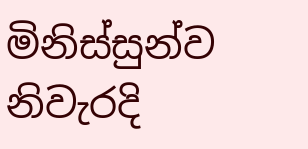මිනිස්සුන්ව නිවැරදි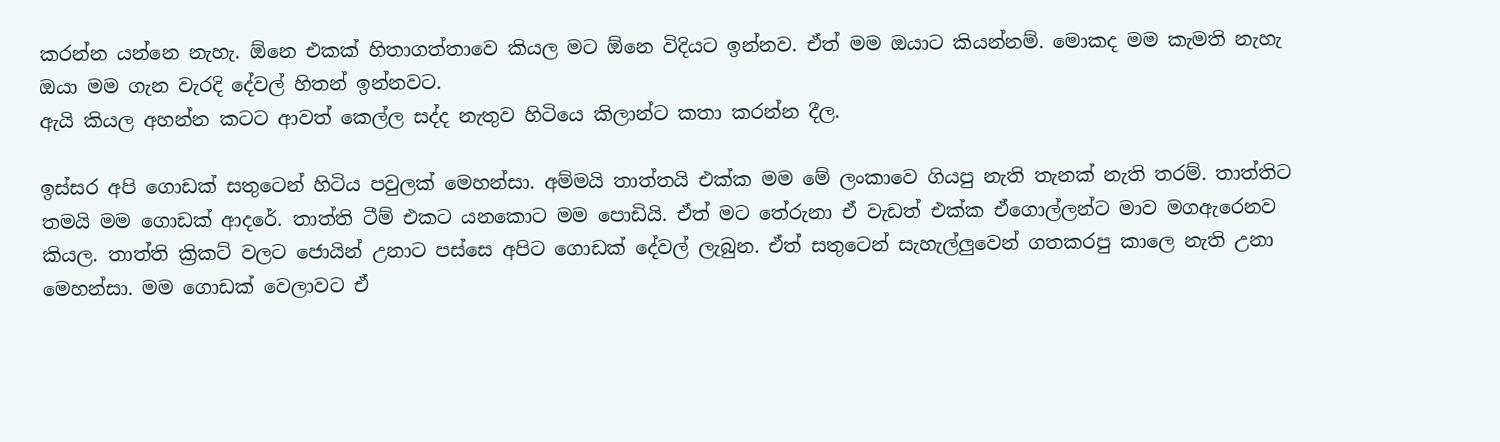කරන්න යන්නෙ නැහැ. ඕනෙ එකක් හිතාගත්තාවෙ කියල මට ඕනෙ විදියට ඉන්නව. ඒත් මම ඔයාට කියන්නම්. මොකද මම කැමති නැහැ ඔයා මම ගැන වැරදි දේවල් හිතන් ඉන්නවට.
ඇයි කියල අහන්න කටට ආවත් කෙල්ල සද්ද නැතුව හිටියෙ කිලාන්ට කතා කරන්න දීල.

ඉස්සර අපි ගොඩක් සතුටෙන් හිටිය පවුලක් මෙහන්සා. අම්මයි තාත්තයි එක්ක මම මේ ලංකාවෙ ගියපු නැති තැනක් නැති තරම්. තාත්තිට තමයි මම ගොඩක් ආදරේ. තාත්ති ටීම් එකට යනකොට මම පොඩියි. ඒත් මට තේරුනා ඒ වැඩත් එක්ක ඒගොල්ලන්ට මාව මගඇරෙනව කියල. තාත්ති ක්‍රිකට් වලට ජොයින් උනාට පස්සෙ අපිට ගොඩක් දේවල් ලැබුන. ඒත් සතුටෙන් සැහැල්ලුවෙන් ගතකරපු කාලෙ නැති උනා මෙහන්සා. මම ගොඩක් වෙලාවට ඒ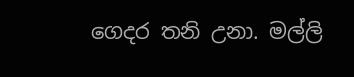ගෙදර තනි උනා. මල්ලි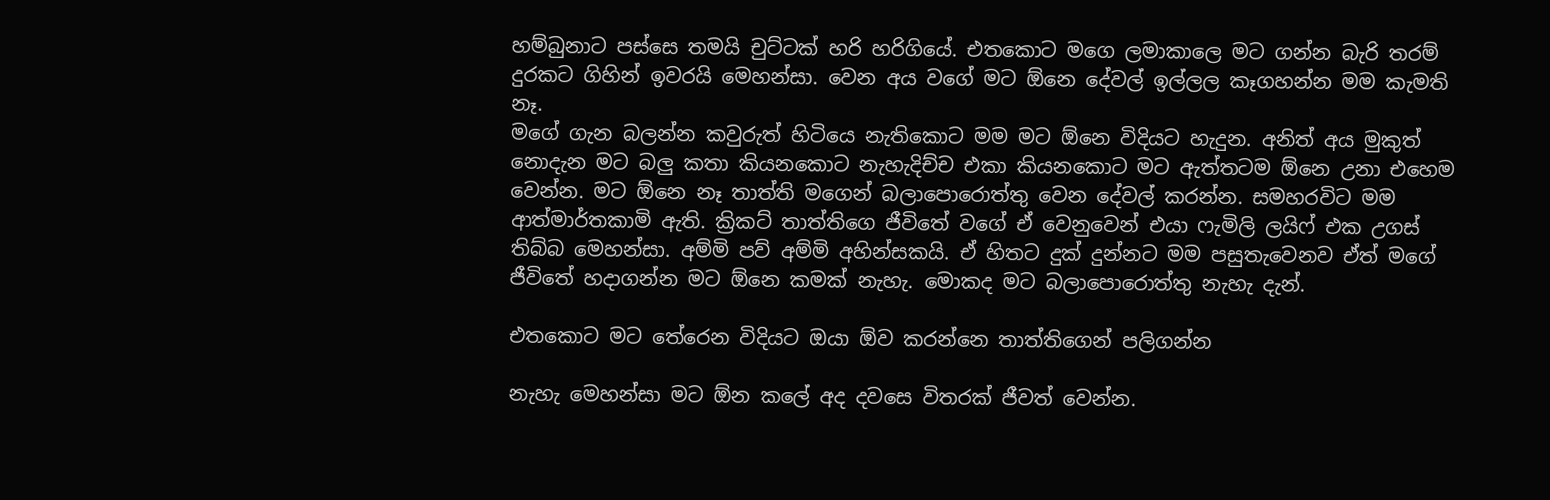හම්බුනාට පස්සෙ තමයි චුට්ටක් හරි හරිගියේ. එතකොට මගෙ ලමාකාලෙ මට ගන්න බැරි තරම් දුරකට ගිහින් ඉවරයි මෙහන්සා. වෙන අය වගේ මට ඕනෙ දේවල් ඉල්ලල කෑගහන්න මම කැමති නෑ.
මගේ ගැන බලන්න කවුරුත් හිටියෙ නැතිකොට මම මට ඕනෙ විදියට හැදුන. අනිත් අය මුකුත් නොදැන මට බලු කතා කියනකොට නැහැදිච්ච එකා කියනකොට මට ඇත්තටම ඕනෙ උනා එහෙම වෙන්න. මට ඕනෙ නෑ තාත්ති මගෙන් බලාපොරොත්තු වෙන දේවල් කරන්න. සමහරවිට මම ආත්මාර්තකාමි ඇති. ක්‍රිකට් තාත්තිගෙ ජීවිතේ වගේ ඒ වෙනුවෙන් එයා ෆැමිලි ලයිෆ් එක උගස් තිබ්බ මෙහන්සා. අම්මි පව් අම්මි අහින්සකයි. ඒ හිතට දුක් දුන්නට මම පසුතැවෙනව ඒත් මගේ ජීවිතේ හදාගන්න මට ඕනෙ කමක් නැහැ. මොකද මට බලාපොරොත්තු නැහැ දැන්.

එතකොට මට තේරෙන විදියට ඔයා ඕව කරන්නෙ තාත්තිගෙන් පලිගන්න

නැහැ මෙහන්සා මට ඕන කලේ අද දවසෙ විතරක් ජීවත් වෙන්න.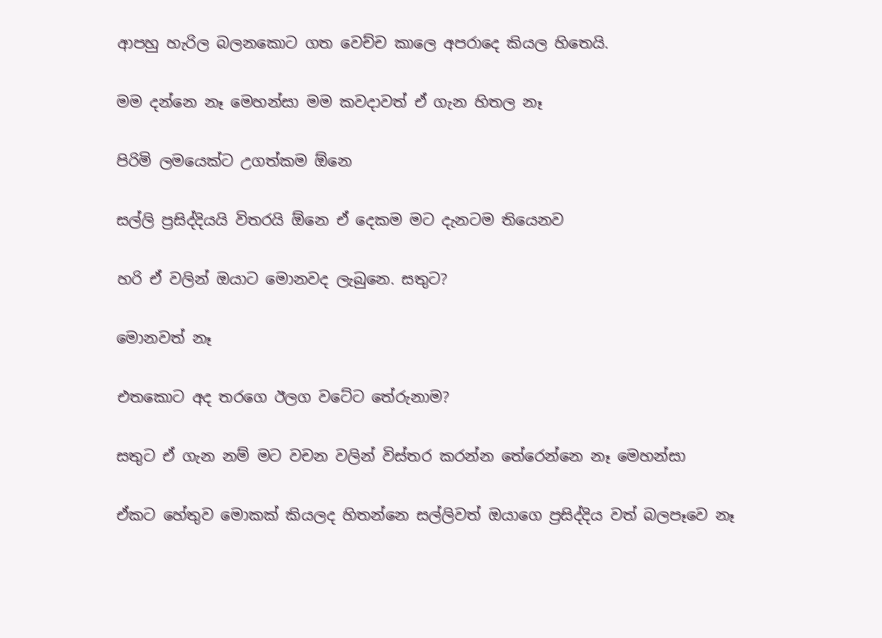ආපහු හැරිල බලනකොට ගත වෙච්ච කාලෙ අපරාදෙ කියල හිතෙයි.

මම දන්නෙ නෑ මෙහන්සා මම කවදාවත් ඒ ගැන හිතල නෑ

පිරිමි ලමයෙක්ට උගත්කම ඕනෙ

සල්ලි ප්‍රසිද්දියයි විතරයි ඕනෙ ඒ දෙකම මට දැනටම තියෙනව

හරි ඒ වලින් ඔයාට මොනවද ලැබුනෙ. සතුට?

මොනවත් නෑ

එතකොට අද තරගෙ ඊලග වටේට තේරුනාම?

සතුට ඒ ගැන නම් මට වචන වලින් විස්තර කරන්න තේරෙන්නෙ නෑ මෙහන්සා

ඒකට හේතුව මොකක් කියලද හිතන්නෙ සල්ලිවත් ඔයාගෙ ප්‍රසිද්දිය වත් බලපෑවෙ නෑ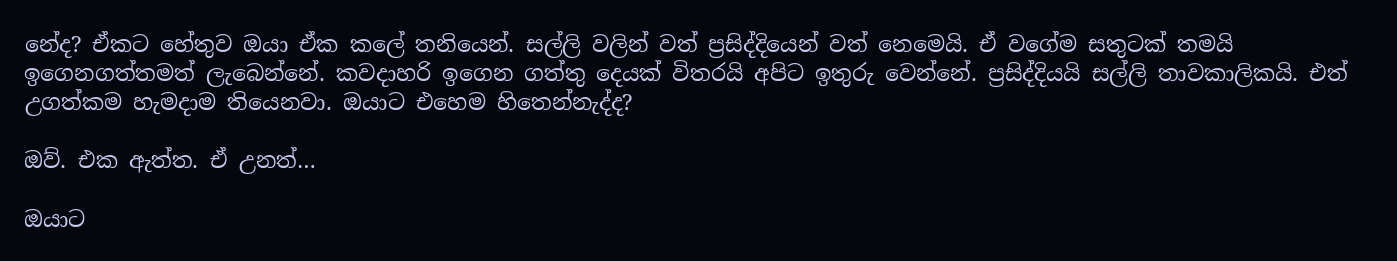නේද? ඒකට හේතුව ඔයා ඒක කලේ තනියෙන්. සල්ලි වලින් වත් ප්‍රසිද්දියෙන් වත් නෙමෙයි. ඒ වගේම සතුටක් තමයි ඉගෙනගත්තමත් ලැබෙන්නේ. කවදාහරි ඉගෙන ගත්තු දෙයක් විතරයි අපිට ඉතුරු වෙන්නේ. ප්‍රසිද්දියයි සල්ලි තාවකාලිකයි. එත් උගත්කම හැමදාම තියෙනවා. ඔයාට එහෙම හිතෙන්නැද්ද?

ඔව්. එක ඇත්ත. ඒ උනත්…

ඔයාට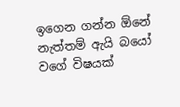ඉගෙන ගන්න ඕනේ නැත්තම් ඇයි බයෝ වගේ විෂයක්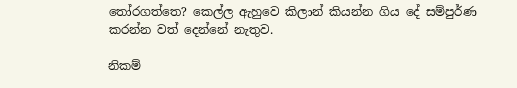තෝරගත්තෙ? කෙල්ල ඇහුවෙ කිලාන් කියන්න ගිය දේ සම්පුර්ණ කරන්න වත් දෙන්නේ නැතුව.

නිකම්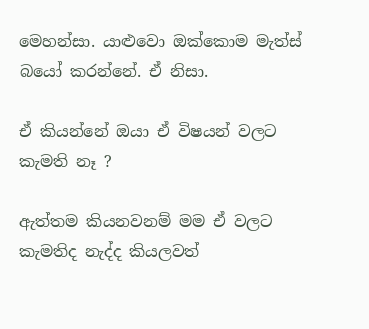මෙහන්සා. යාළුවො ඔක්කොම මැත්ස් බයෝ කරන්නේ. ඒ නිසා.

ඒ කියන්නේ ඔයා ඒ විෂයන් වලට කැමති නෑ ?

ඇත්තම කියනවනම් මම ඒ වලට කැමතිද නැද්ද කියලවත්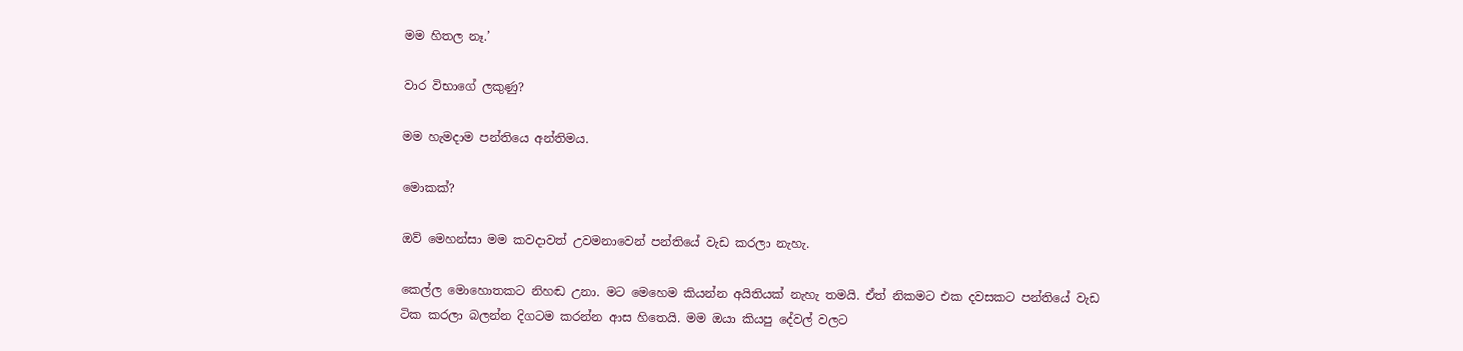මම හිතල නෑ.’

වාර විභාගේ ලකුණු?

මම හැමදාම පන්තියෙ අන්තිමය.

මොකක්?

ඔව් මෙහන්සා මම කවදාවත් උවමනාවෙන් පන්තියේ වැඩ කරලා නැහැ.

කෙල්ල මොහොතකට නිහඬ උනා. මට මෙහෙම කියන්න අයිතියක් නැහැ තමයි. ඒත් නිකමට එක දවසකට පන්තියේ වැඩ ටික කරලා බලන්න දිගටම කරන්න ආස හිතෙයි. මම ඔයා කියපු දේවල් වලට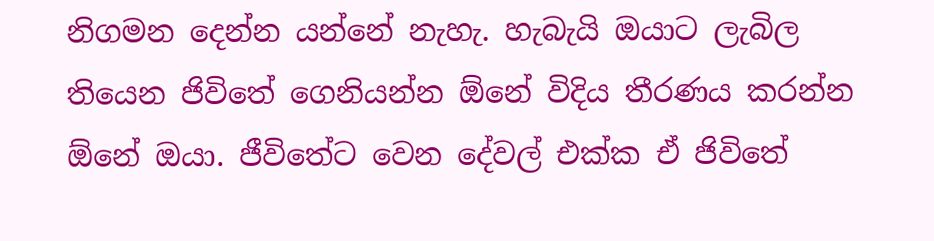නිගමන දෙන්න යන්නේ නැහැ. හැබැයි ඔයාට ලැබිල තියෙන ජිවිතේ ගෙනියන්න ඕනේ විදිය තීරණය කරන්න ඕනේ ඔයා. ජීවිතේට වෙන දේවල් එක්ක ඒ ජිවිතේ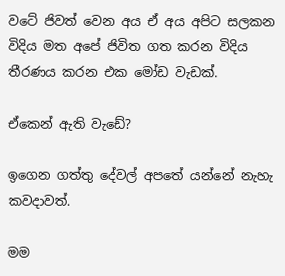වටේ ජිවත් වෙන අය ඒ අය අපිට සලකන විදිය මත අපේ ජිවිත ගත කරන විදිය තීරණය කරන එක මෝඩ වැඩක්.

ඒකෙන් ඇති වැඩේ?

ඉගෙන ගත්තු දේවල් අපතේ යන්නේ නැහැ කවදාවත්.

මම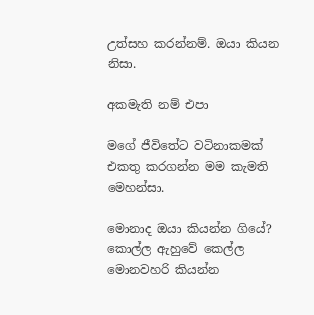උත්සහ කරන්නම්. ඔයා කියන නිසා.

අකමැති නම් එපා

මගේ ජීවිතේට වටිනාකමක් එකතු කරගන්න මම කැමති මෙහන්සා.

මොනාද ඔයා කියන්න ගියේ? කොල්ල ඇහුවේ කෙල්ල මොනවහරි කියන්න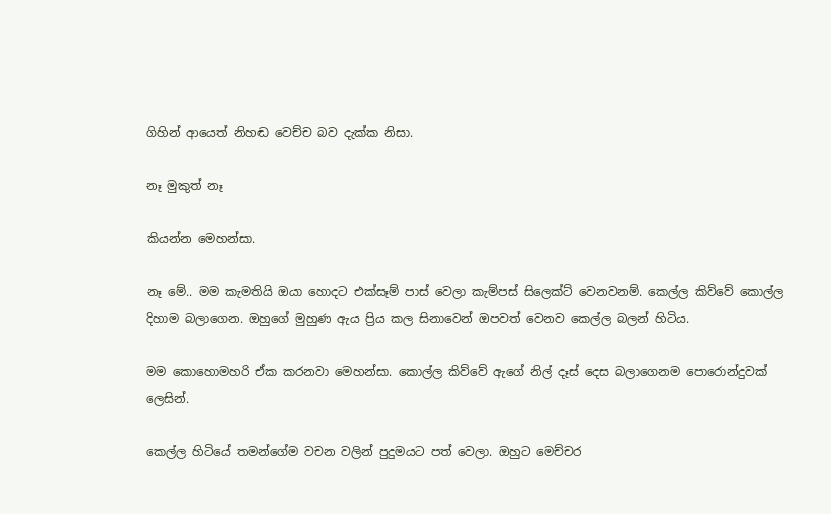ගිහින් ආයෙත් නිහඬ වෙච්ච බව දැක්ක නිසා.

නෑ මුකුත් නෑ

කියන්න මෙහන්සා.

නෑ මේ.. මම කැමතියි ඔයා හොදට එක්සෑම් පාස් වෙලා කැම්පස් සිලෙක්ට් වෙනවනම්. කෙල්ල කිව්වේ කොල්ල දිහාම බලාගෙන. ඔහුගේ මුහුණ ඇය ප්‍රිය කල සිනාවෙන් ඔපවත් වෙනව කෙල්ල බලන් හිටිය.

මම කොහොමහරි ඒක කරනවා මෙහන්සා. කොල්ල කිව්වේ ඇගේ නිල් දෑස් දෙස බලාගෙනම පොරොන්දුවක් ලෙසින්.

කෙල්ල හිටියේ තමන්ගේම වචන වලින් පුදුමයට පත් වෙලා. ඔහුට මෙච්චර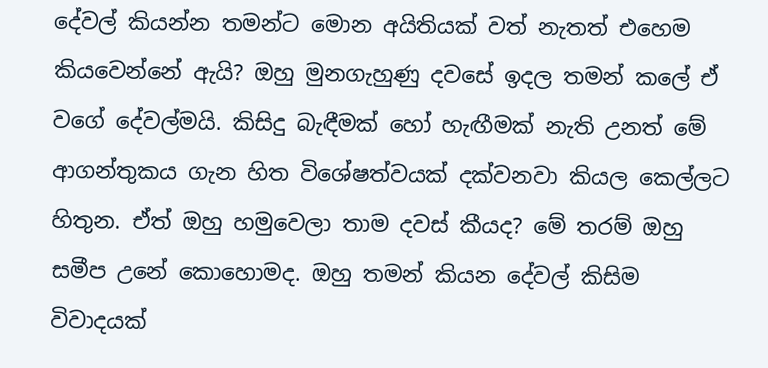දේවල් කියන්න තමන්ට මොන අයිතියක් වත් නැතත් එහෙම කියවෙන්නේ ඇයි? ඔහු මුනගැහුණු දවසේ ඉදල තමන් කලේ ඒ වගේ දේවල්මයි. කිසිදු බැඳීමක් හෝ හැඟීමක් නැති උනත් මේ ආගන්තුකය ගැන හිත විශේෂත්වයක් දක්වනවා කියල කෙල්ලට හිතුන. ඒත් ඔහු හමුවෙලා තාම දවස් කීයද? මේ තරම් ඔහු සමීප උනේ කොහොමද. ඔහු තමන් කියන දේවල් කිසිම විවාදයක්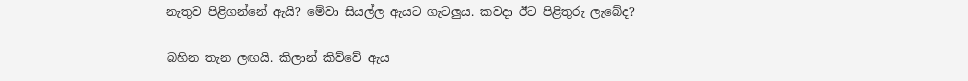නැතුව පිළිගන්නේ ඇයි? මේවා සියල්ල ඇයට ගැටලුය. කවදා ඊට පිළිතුරු ලැබේද?

බහින තැන ලඟයි. කිලාන් කිව්වේ ඇය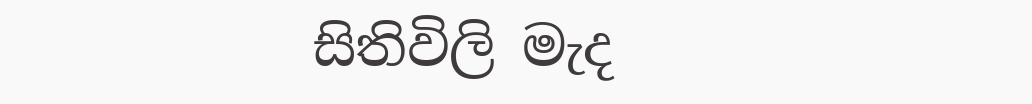සිතිවිලි මැද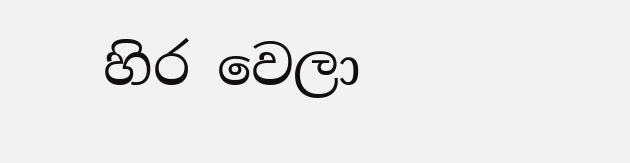හිර වෙලා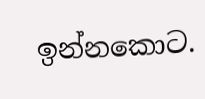ඉන්නකොට.